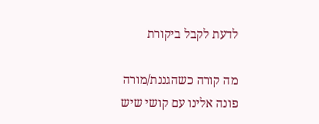לדעת לקבל ביקורת

מה קורה כשהגננת/מורה פונה אלינו עם קושי שיש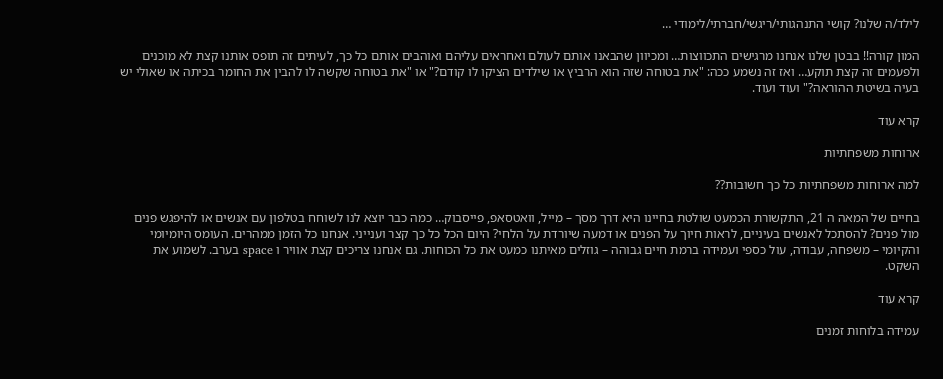לילד/ה שלנו? קושי התנהגותי/ריגשי/חברתי/לימודי …

המון קורה!! בבטן שלנו אנחנו מרגישים התכווצות… ומכיוון שהבאנו אותם לעולם ואחראים עליהם ואוהבים אותם כל כך, לעיתים זה תופס אותנו קצת לא מוכנים ולפעמים זה קצת תוקע… ואז זה נשמע ככה: "את בטוחה שזה הוא הרביץ או שילדים הציקו לו קודם?" או "את בטוחה שקשה לו להבין את החומר בכיתה או שאולי יש בעיה בשיטת ההוראה?" ועוד ועוד.

קרא עוד

ארוחות משפחתיות

למה ארוחות משפחתיות כל כך חשובות??

בחיים של המאה ה 21, התקשורת הכמעט שולטת בחיינו היא דרך מסך – מייל, וואטסאפ, פייסבוק… כמה כבר יוצא לנו לשוחח בטלפון עם אנשים או להיפגש פנים מול פנים? להסתכל לאנשים בעיניים, לראות חיוך על הפנים או דמעה שיורדת על הלחי? היום הכל כל כך קצר וענייני. אנחנו כל הזמן ממהרים. העומס היומיומי והקיומי – משפחה, עבודה, עול כספי ועמידה ברמת חיים גבוהה – גוזלים מאיתנו כמעט את כל הכוחות. גם אנחנו צריכים קצת אוויר ו space בערב. לשמוע את השקט.

קרא עוד

עמידה בלוחות זמנים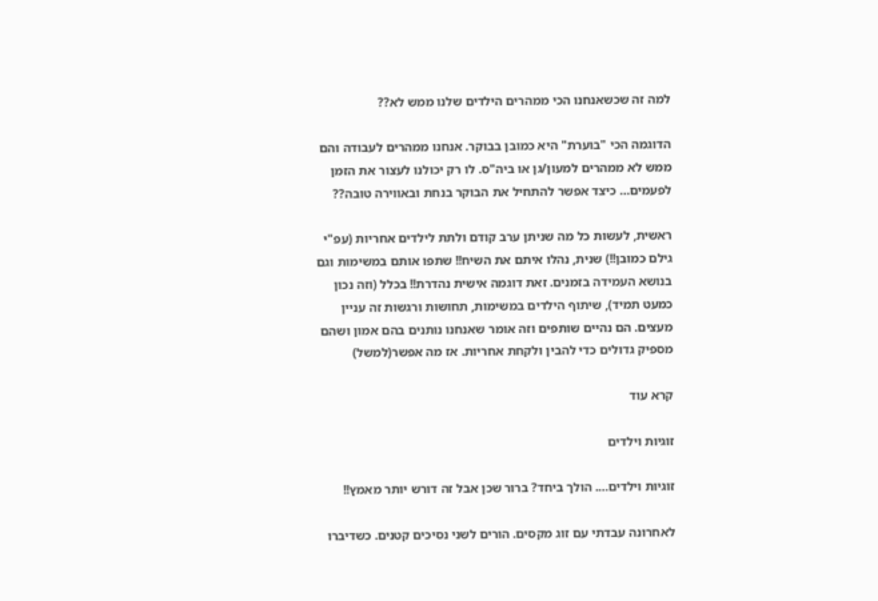למה זה שכשאנחנו הכי ממהרים הילדים שלנו ממש לא??

הדוגמה הכי "בוערת" היא כמובן בבוקר. אנחנו ממהרים לעבודה והם ממש לא ממהרים למעון/גן או ביה"ס. לו רק יכולנו לעצור את הזמן לפעמים… כיצד אפשר להתחיל את הבוקר בנחת ובאווירה טובה??

ראשית, לעשות כל מה שניתן ערב קודם ולתת לילדים אחריות (עפ"י גילם כמובן!!) שנית, נהלו איתם את השיח!! שתפו אותם במשימות וגם בנושא העמידה בזמנים. זאת דוגמה אישית נהדרת!! בכלל (וזה נכון כמעט תמיד), שיתוף הילדים במשימות, תחושות ורגשות זה עניין מעצים. הם נהיים שותפים וזה אומר שאנחנו נותנים בהם אמון ושהם מספיק גדולים כדי להבין ולקחת אחריות. אז מה אפשר(למשל)

קרא עוד

זוגיות וילדים

זוגיות וילדים…. הולך ביחד? ברור שכן אבל זה דורש יותר מאמץ!!

לאחרונה עבדתי עם זוג מקסים. הורים לשני נסיכים קטנים. כשדיברו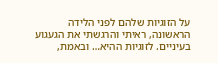על הזוגיות שלהם לפני הלידה הראשונה, ראיתי והרגשתי את הגעגוע בעיניים. לזוגיות ההיא… ובאמת,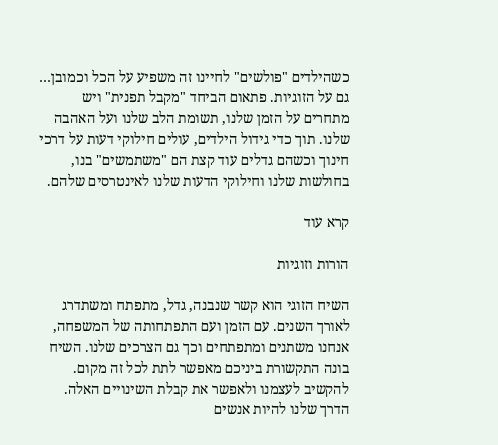כשהילדים "פולשים" לחיינו זה משפיע על הכל וכמובן… גם על הזוגיות. פתאום הביחד "מקבל תפנית" ויש מתחרים על הזמן שלנו, תשומת הלב שלנו ועל האהבה שלנו. תוך כדי גידול הילדים, עולים חילוקי דעות על דרכי חינוך וכשהם גדלים עוד קצת הם "משתמשים" בנו, בחולשות שלנו וחילוקי הדעות שלנו לאינטרסים שלהם.

קרא עוד

הורות וזוגיות

השיח הזוגי הוא קשר שנבנה, גדל, מתפתח ומשתדרג לאורך השנים. עם הזמן ועם התפתחותה של המשפחה, אנחנו משתנים ומתפתחים וכך גם הצרכים שלנו. השיח בונה התקשורת ביניכם מאפשר לתת לכל זה מקום. להקשיב לעצמנו ולאפשר את קבלת השינויים האלה. הדרך שלנו להיות אנשים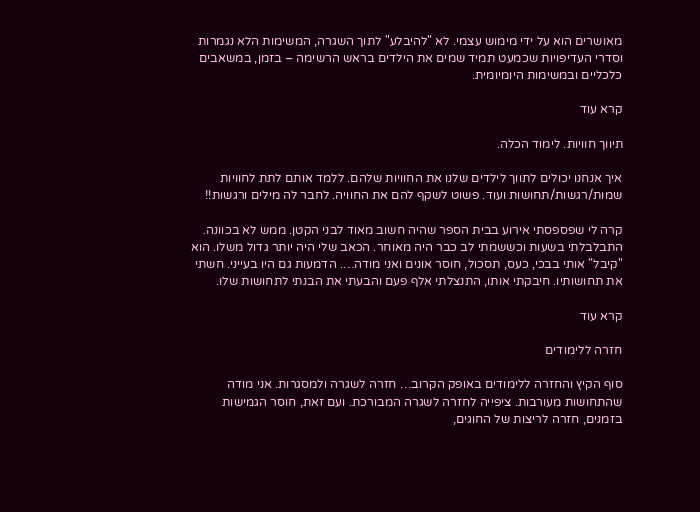מאושרים הוא על ידי מימוש עצמי. לא "להיבלע" לתוך השגרה, המשימות הלא נגמרות וסדרי העדיפויות שכמעט תמיד שמים את הילדים בראש הרשימה – בזמן, במשאבים כלכליים ובמשימות היומיומית.

קרא עוד

תיווך חוויות. לימוד הכלה.

איך אנחנו יכולים לתווך לילדים שלנו את החוויות שלהם. ללמד אותם לתת לחוויות שמות/רגשות/תחושות ועוד. פשוט לשקף להם את החוויה. לחבר לה מילים ורגשות!!

קרה לי שפספסתי אירוע בבית הספר שהיה חשוב מאוד לבני הקטן. ממש לא בכוונה. התבלבלתי בשעות וכששמתי לב כבר היה מאוחר. הכאב שלי היה יותר גדול משלו. הוא "קיבל" אותי בבכי, כעס, תסכול, חוסר אונים ואני מודה…. הדמעות גם היו בעייני. חשתי את תחושותיו. חיבקתי אותו, התנצלתי אלף פעם והבעתי את הבנתי לתחושות שלו.

קרא עוד

חזרה ללימודים

סוף הקיץ והחזרה ללימודים באופק הקרוב… חזרה לשגרה ולמסגרות. אני מודה שהתחושות מעורבות. ציפייה לחזרה לשגרה המבורכת. ועם זאת, חוסר הגמישות בזמנים, חזרה לריצות של החוגים,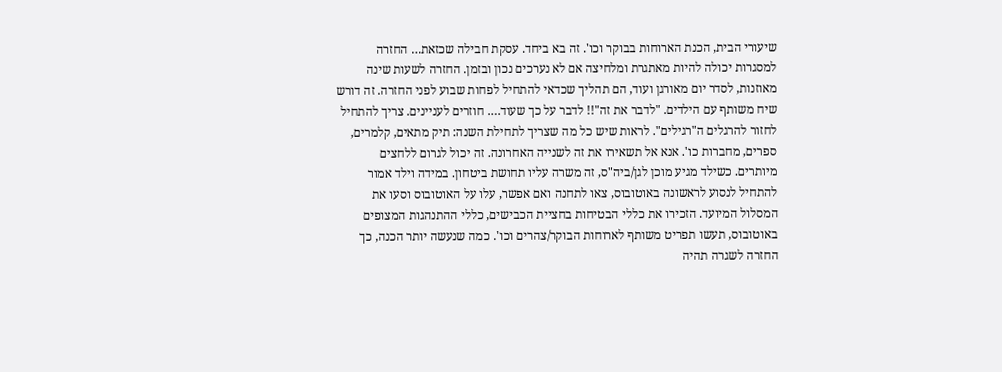שיעורי הבית, הכנת הארוחות בבוקר וכו'. זה בא ביחד. עסקת חבילה שכזאת… החזרה למסגרות יכולה להיות מאתגרת ומלחיצה אם לא נערכים נכון ובזמן. החזרה לשעות שינה מאוזנות, לסדר יום מאורגן ועוד, הם תהליך שכדאי להתחיל לפחות שבוע לפני החזרה. זה דורש שיח משותף עם הילדים. "לדבר את זה"!! לדבר על כך שעוד…. חוזרים לעניינים. צריך להתחיל לחזור להרגלים ה"רגילים". לראות שיש כל מה שצריך לתחילת השנה: תיק מתאים, קלמרים, ספרים, מחברות כו'. אנא אל תשאירו את זה לשנייה האחרונה. זה יכול לגרום ללחצים מיותרים. כשילד מגיע מוכן לגן/ביה"ס, זה משרה עליו תחושת ביטחון. במידה וילד אמור להתחיל לנסוע לראשונה באוטובוס, צאו לתחנה ואם אפשר, עלו על האוטובוס וסעו את המסלול המיועד. הזכירו את כללי הבטיחות בחציית הכבישים, כללי ההתנהגות המצופים באוטובוס, תעשו תפריט משותף לארוחות הבוקר/צהרים וכו'. כמה שנעשה יותר הכנה, כך החזרה לשגרה תהיה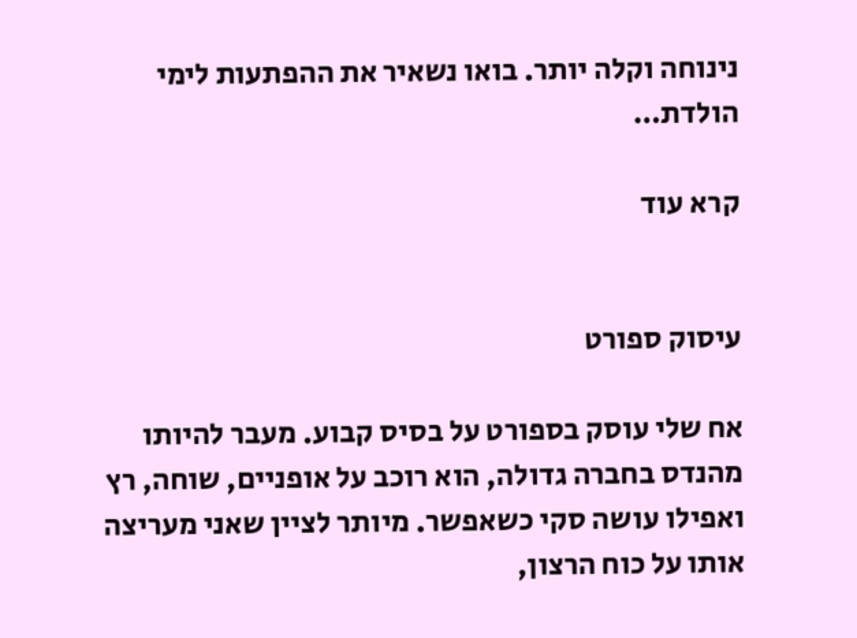נינוחה וקלה יותר. בואו נשאיר את ההפתעות לימי הולדת…

קרא עוד


עיסוק ספורט

אח שלי עוסק בספורט על בסיס קבוע. מעבר להיותו מהנדס בחברה גדולה, הוא רוכב על אופניים, שוחה, רץ ואפילו עושה סקי כשאפשר. מיותר לציין שאני מעריצה אותו על כוח הרצון,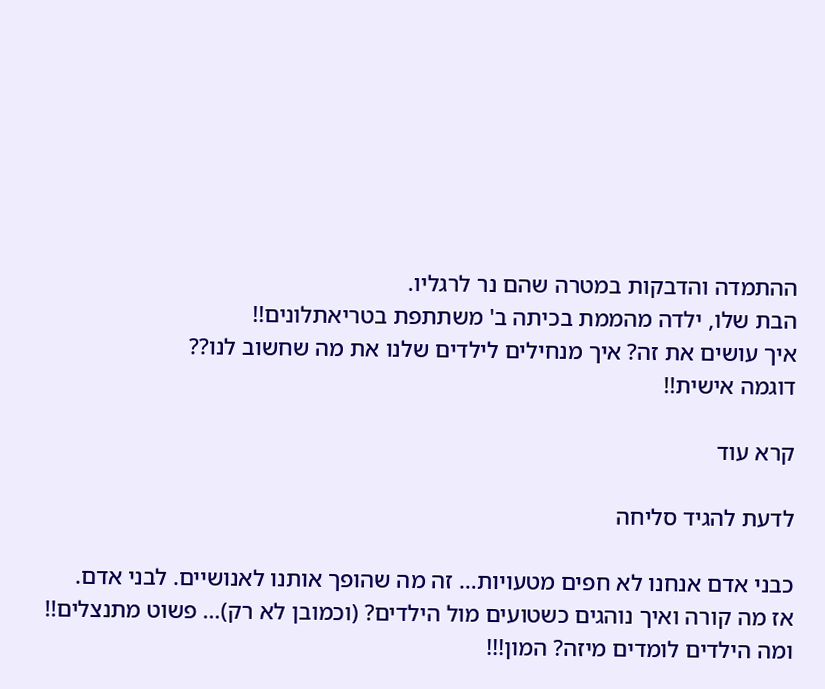ההתמדה והדבקות במטרה שהם נר לרגליו.
הבת שלו, ילדה מהממת בכיתה ב' משתתפת בטריאתלונים!!
איך עושים את זה? איך מנחילים לילדים שלנו את מה שחשוב לנו??
דוגמה אישית!!

קרא עוד

לדעת להגיד סליחה

כבני אדם אנחנו לא חפים מטעויות… זה מה שהופך אותנו לאנושיים. לבני אדם.
אז מה קורה ואיך נוהגים כשטועים מול הילדים? (וכמובן לא רק)… פשוט מתנצלים!!
ומה הילדים לומדים מיזה? המון!!!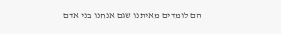הם לומדים מאיתנו שגם אנחנו בני אדם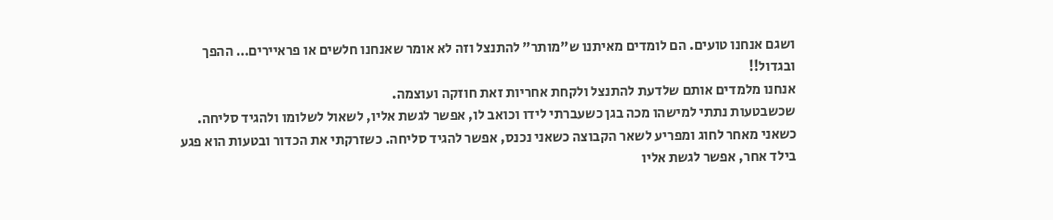ושגם אנחנו טועים. הם לומדים מאיתנו ש"מותר" להתנצל וזה לא אומר שאנחנו חלשים או פראיירים… ההפך ובגדול!!
אנחנו מלמדים אותם שלדעת להתנצל ולקחת אחריות זאת חוזקה ועוצמה.
שכשבטעות נתתי למישהו מכה בגן כשעברתי לידו וכואב לו, אפשר לגשת אליו, לשאול לשלומו ולהגיד סליחה. כשאני מאחר לחוג ומפריע לשאר הקבוצה כשאני נכנס, אפשר להגיד סליחה. כשזרקתי את הכדור ובטעות הוא פגע בילד אחר, אפשר לגשת אליו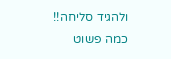ולהגיד סליחה!!
כמה פשוט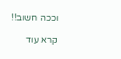וככה חשוב!!

קרא עוד